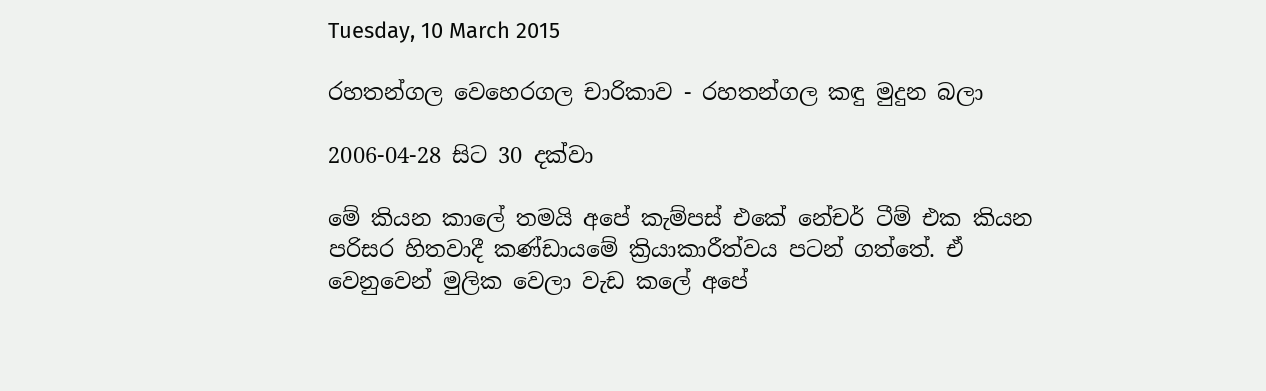Tuesday, 10 March 2015

රහතන්ගල වෙහෙරගල චාරිකාව - රහතන්ගල කඳු මුදුන බලා

2006-04-28 සිට 30 දක්වා

මේ කියන කාලේ තමයි අපේ කැම්පස් එකේ නේචර් ටීම් එක කියන පරිසර හිතවාදී කණ්ඩායමේ ක්‍රියාකාරීත්වය පටන් ගත්තේ. ඒ වෙනුවෙන් මුලික වෙලා වැඩ කලේ අපේ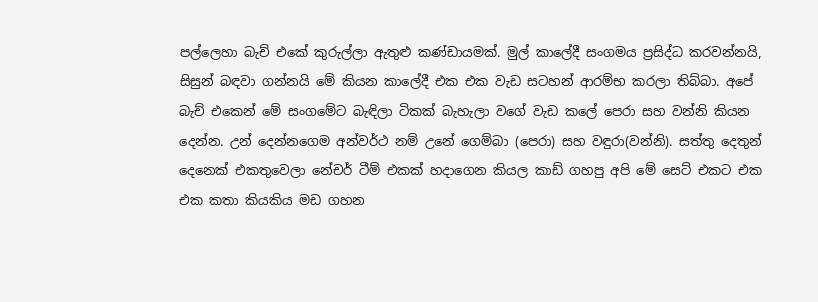පල්ලෙහා බැච් එකේ කුරුල්ලා ඇතුළු කණ්ඩායමක්. මුල් කාලේදී සංගමය ප්‍රසිද්ධ කරවන්නයි, සිසුන් බඳවා ගන්නයි මේ කියන කාලේදී එක එක වැඩ සටහන් ආරම්භ කරලා තිබ්බා. අපේ බැච් එකෙන් මේ සංගමේට බැඳිලා ටිකක් බැහැලා වගේ වැඩ කලේ පෙරා සහ වන්නි කියන දෙන්න. උන් දෙන්නගෙම අන්වර්ථ නම් උනේ ගෙම්බා (පෙරා) සහ වඳුරා(වන්නි). සත්තු දෙතුන් දෙනෙක් එකතුවෙලා නේචර් ටීම් එකක් හදාගෙන කියල කාඩ් ගහපු අපි මේ සෙට් එකට එක එක කතා කියකිය මඩ ගහන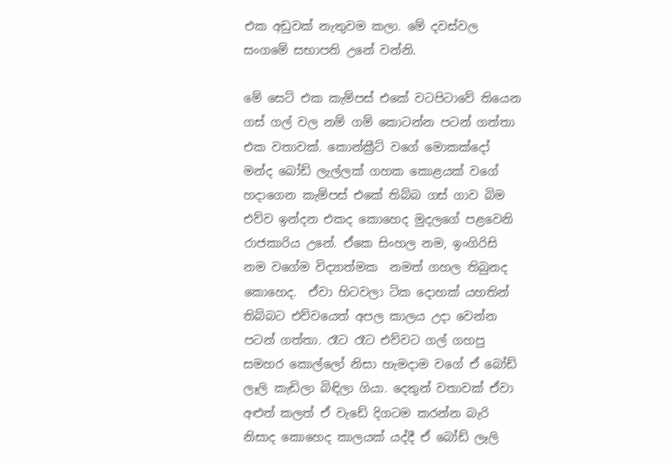එක අඩුවක් නැතුවම කලා. මේ දවස්වල සංගමේ සභාපති උනේ වන්නි.

මේ සෙට් එක කැම්පස් එකේ වටපිටාවේ තියෙන ගස් ගල් වල නම් ගම් කොටන්න පටන් ගත්තා එක වතාවක්. කොන්ක්‍රීට් වගේ මොකක්දෝ මන්ද බෝඩ් ලැල්ලක් ගහක කොළයක් වගේ හදාගෙන කැම්පස් එකේ තිබ්බ ගස් ගාව බිම එව්ව ඉන්දන එකද කොහෙද මුදලගේ පළවෙනි රාජකාරිය උනේ. ඒකෙ සිංහල නම, ඉංගිරිසි නම වගේම විද්‍යාත්මක  නමත් ගහල තිබුනද කොහෙද.  ඒවා හිටවලා ටික දොහක් යහතින් තිබ්බට එව්වයෙත් අපල කාලය උදා වෙන්න පටන් ගත්තා. රෑට රෑට එව්වට ගල් ගහපු සමහර කොල්ලෝ නිසා හැමදාම වගේ ඒ බෝඩ් ලෑලි කැඩිලා බිඳිලා ගියා. දෙතුන් වතාවක් ඒවා අළුත් කලත් ඒ වැඩේ දිගටම කරන්න බැරි නිසාද කොහෙද කාලයක් යද්දී ඒ බෝඩ් ලෑලි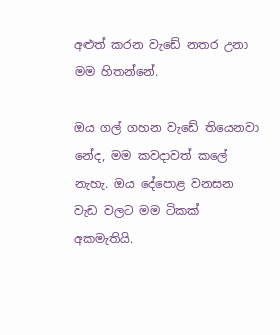අළුත් කරන වැඩේ නතර උනා මම හිතන්නේ.

ඔය ගල් ගහන වැඩේ තියෙනවා නේද, මම කවදාවත් කලේ නැහැ. ඔය දේපොළ වනසන වැඩ වලට මම ටිකක් අකමැතියි.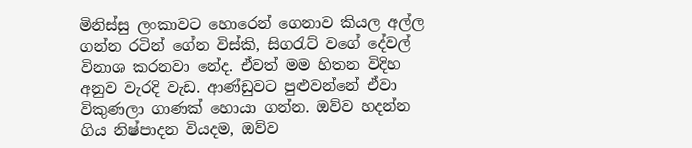මිනිස්සු ලංකාවට හොරෙන් ගෙනාව කියල අල්ල ගන්න රටින් ගේන විස්කි, සිගරැට් වගේ දේවල් විනාශ කරනවා නේද. ඒවත් මම හිතන විදිහ අනුව වැරදි වැඩ. ආණ්ඩුවට පුළුවන්නේ ඒවා විකුණලා ගාණක් හොයා ගන්න. ඔව්ව හදන්න ගිය නිෂ්පාදන වියදම, ඔව්ව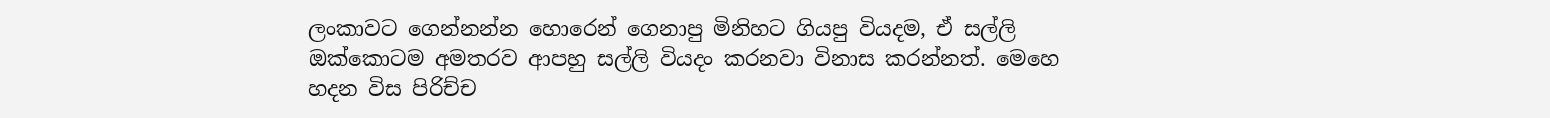ලංකාවට ගෙන්නන්න හොරෙන් ගෙනාපු මිනිහට ගියපු වියදම, ඒ සල්ලි ඔක්කොටම අමතරව ආපහු සල්ලි වියදං කරනවා විනාස කරන්නත්. මෙහෙ හදන විස පිරිච්ච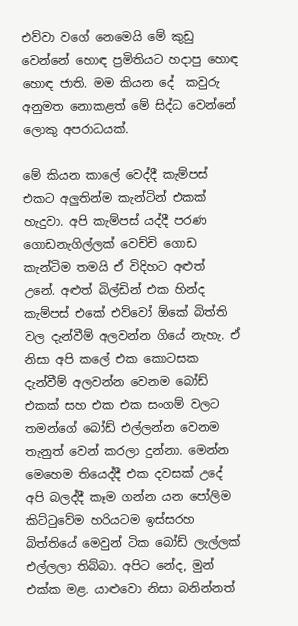එව්වා වගේ නෙමෙයි මේ කුඩු වෙන්නේ හොඳ ප්‍රමිතියට හදාපු හොඳ හොඳ ජාති. මම කියන දේ  කවුරු අනුමත නොකළත් මේ සිද්ධ වෙන්නේ ලොකු අපරාධයක්.

මේ කියන කාලේ වෙද්දී කැම්පස් එකට අලුතින්ම කැන්ටින් එකක් හැදුවා. අපි කැම්පස් යද්දී පරණ ගොඩනැගිල්ලක් වෙච්චි ගොඩ කැන්ටිම තමයි ඒ විදිහට අළුත් උනේ. අළුත් බිල්ඩින් එක හින්ද කැම්පස් එකේ එව්වෝ ඕකේ බිත්ති වල දැන්වීම් අලවන්න ගියේ නැහැ. ඒ නිසා අපි කලේ එක කොටසක දැන්වීම් අලවන්න වෙනම බෝඩ් එකක් සහ එක එක සංගම් වලට තමන්ගේ බෝඩ් එල්ලන්න වෙනම තැනුත් වෙන් කරලා දුන්නා. මෙන්න මෙහෙම තියෙද්දී එක දවසක් උදේ අපි බලද්දී කෑම ගන්න යන පෝලිම කිට්ටුවේම හරියටම ඉස්සරහ බිත්තියේ මෙවුන් ටික බෝඩ් ලැල්ලක් එල්ලලා තිබ්බා. අපිට නේද, මුන් එක්ක මළ. යාළුවො නිසා බනින්නත්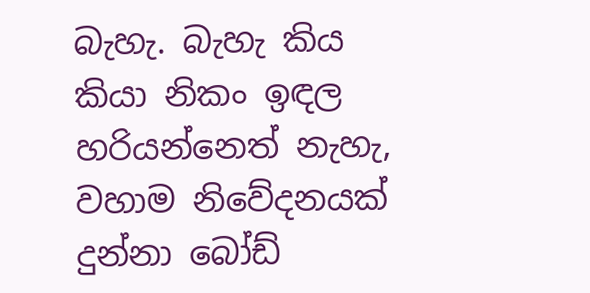බැහැ. බැහැ කිය කියා නිකං ඉඳල හරියන්නෙත් නැහැ, වහාම නිවේදනයක් දුන්නා බෝඩ්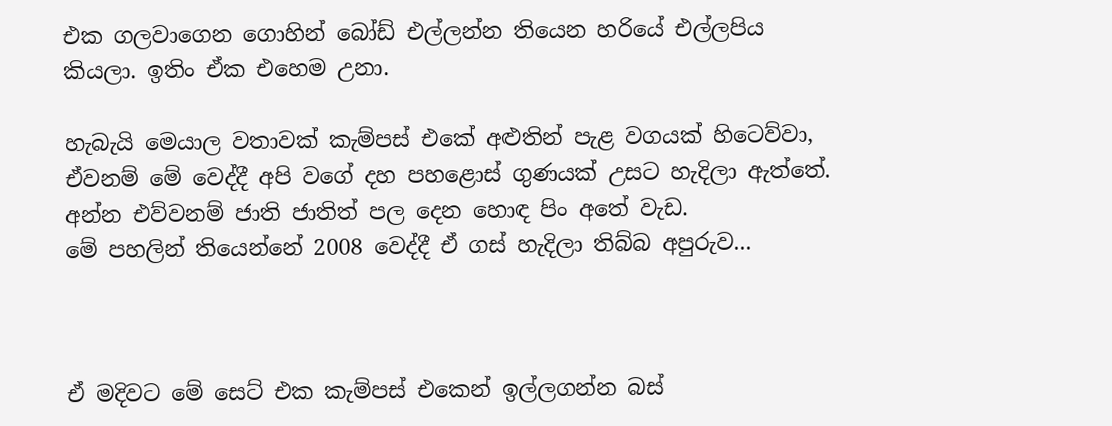එක ගලවාගෙන ගොහින් බෝඩ් එල්ලන්න තියෙන හරියේ එල්ලපිය කියලා. ඉතිං ඒක එහෙම උනා.

හැබැයි මෙයාල වතාවක් කැම්පස් එකේ අළුතින් පැළ වගයක් හිටෙව්වා, ඒවනම් මේ වෙද්දී අපි වගේ දහ පහළොස් ගුණයක් උසට හැදිලා ඇත්තේ. අන්න එව්වනම් ජාති ජාතිත් පල දෙන හොඳ පිං අතේ වැඩ.
මේ පහලින් තියෙන්නේ 2008 වෙද්දී ඒ ගස් හැදිලා තිබ්බ අපුරුව...



ඒ මදිවට මේ සෙට් එක කැම්පස් එකෙන් ඉල්ලගන්න බස්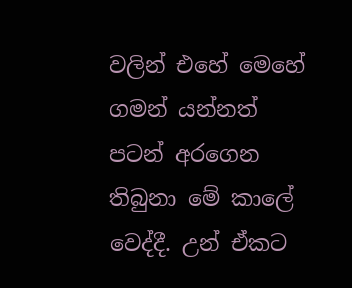වලින් එහේ මෙහේ ගමන් යන්නත් පටන් අරගෙන තිබුනා මේ කාලේ වෙද්දී. උන් ඒකට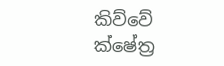කිව්වේ ක්ෂේත්‍ර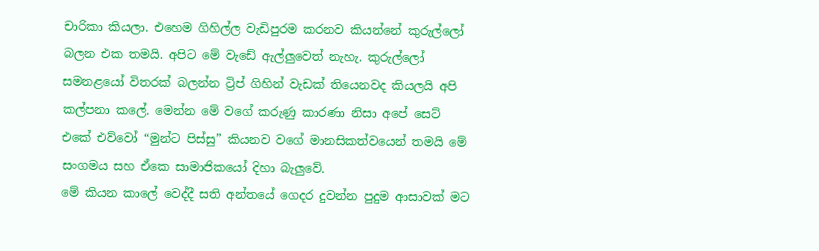චාරිකා කියලා. එහෙම ගිහිල්ල වැඩිපුරම කරනව කියන්නේ කුරුල්ලෝ බලන එක තමයි. අපිට මේ වැඩේ ඇල්ලුවෙත් නැහැ. කුරුල්ලෝ සමනළයෝ විතරක් බලන්න ට්‍රිප් ගිහින් වැඩක් තියෙනවද කියලයි අපි කල්පනා කලේ. මෙන්න මේ වගේ කරුණු කාරණා නිසා අපේ සෙට් එකේ එව්වෝ “මුන්ට පිස්සු” කියනව වගේ මානසිකත්වයෙන් තමයි මේ සංගමය සහ ඒකෙ සාමාජිකයෝ දිහා බැලුවේ.
මේ කියන කාලේ වෙද්දී සති අන්තයේ ගෙදර දුවන්න පුදුම ආසාවක් මට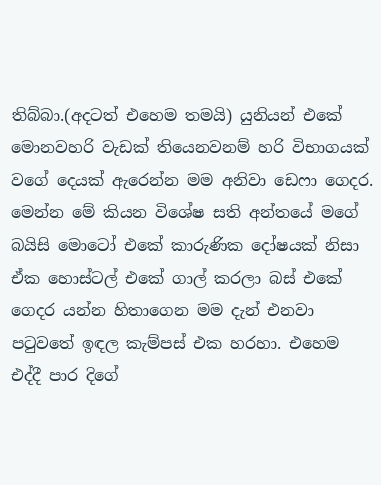තිබ්බා.(අදටත් එහෙම තමයි) යුනියන් එකේ මොනවහරි වැඩක් තියෙනවනම් හරි විභාගයක් වගේ දෙයක් ඇරෙන්න මම අනිවා ඩෙෆා ගෙදර.
මෙන්න මේ කියන විශේෂ සති අන්තයේ මගේ බයිසි මොටෝ එකේ කාරුණික දෝෂයක් නිසා ඒක හොස්ටල් එකේ ගාල් කරලා බස් එකේ ගෙදර යන්න හිතාගෙන මම දැන් එනවා පටුවතේ ඉඳල කැම්පස් එක හරහා. එහෙම එද්දී පාර දිගේ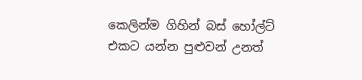කෙලින්ම ගිහින් බස් හෝල්ට් එකට යන්න පුළුවන් උනත්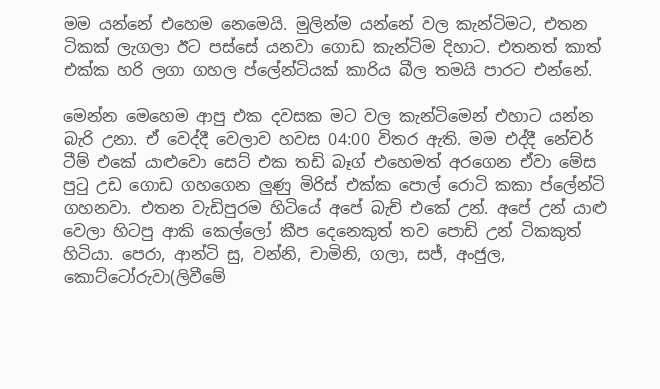මම යන්නේ එහෙම නෙමෙයි. මුලින්ම යන්නේ වල කැන්ටිමට, එතන ටිකක් ලැගලා ඊට පස්සේ යනවා ගොඩ කැන්ටිම දිහාට. එතනත් කාත් එක්ක හරි ලගා ගහල ප්ලේන්ටියක් කාරිය බීල තමයි පාරට එන්නේ.

මෙන්න මෙහෙම ආපු එක දවසක මට වල කැන්ටිමෙන් එහාට යන්න බැරි උනා. ඒ වෙද්දී වෙලාව හවස 04:00 විතර ඇති. මම එද්දී නේචර් ටීම් එකේ යාළුවො සෙට් එක තඩි බෑග් එහෙමත් අරගෙන ඒවා මේස පුටු උඩ ගොඩ ගහගෙන ලුණු මිරිස් එක්ක පොල් රොටි කකා ප්ලේන්ටි ගහනවා. එතන වැඩිපුරම හිටියේ අපේ බැච් එකේ උන්. අපේ උන් යාළු වෙලා හිටපු ආකි කෙල්ලෝ කීප දෙනෙකුත් තව පොඩි උන් ටිකකුත් හිටියා. පෙරා, ආන්ටි සු, වන්නි, චාමිනි, ගලා, සජ්, අංජුල, කොට්ටෝරුවා(ලිවීමේ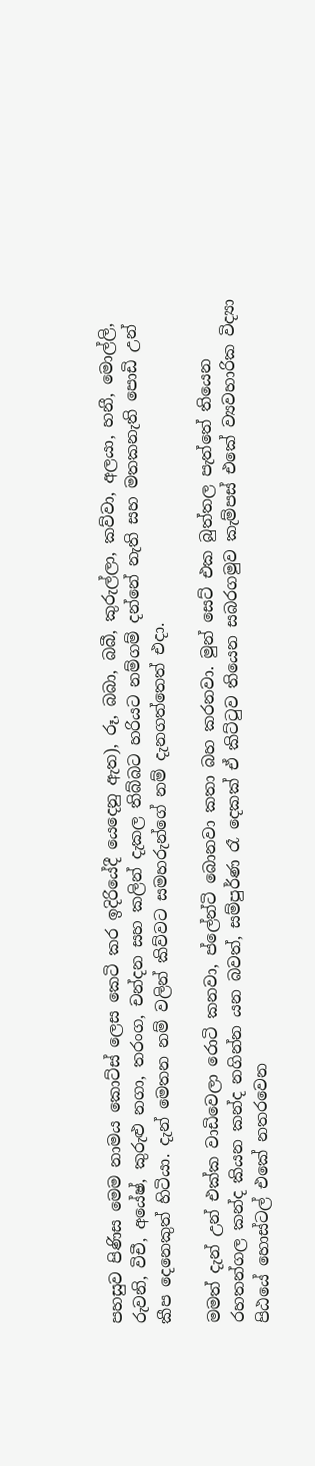පහසුව පිණිස මෙම නාමය කොට්ස් ලෙස කෙටි කර ඉදිරියේදී යෙදෙනු ඇත), රූ, බබා, බබී, කුරුල්ලා, කව්වා, අලයා, හනී, මොල්ලි, රුවනි, විචී, අයේෂ්, කුරුළු නගා, තරංග, චන්දන සහ කලින් දැකල තිබ්බට හරියට නම්ගම් දන්නේ නැති සහ මතකනැති පොඩි උන් කීප දෙනෙකුත් හිටියා. දැන් මෙතන නම් වලින් කිව්වට සමහරුන්ගේ නම් දැනගත්තෙත් එදා.

මමත් දැන් උන් එක්ක වාඩිවෙලා රොටි කනවා, ප්ලේන්ටි බොනවා කතා බහ කරනවා. මුන් සෙට් එක බුත්තල පැත්තේ තියෙන රහතන්ගල කන්ද කියන කන්ද නගින්න යන බවත්, සම්පුර්ණ රෑ දෙකක් ඒ කිට්ටුව තියෙන සබරගමුව කැම්පස් එකේ ව්‍යවහාරික විද්‍යා පිඨයේ හොස්ටල් එකේ නතරවෙන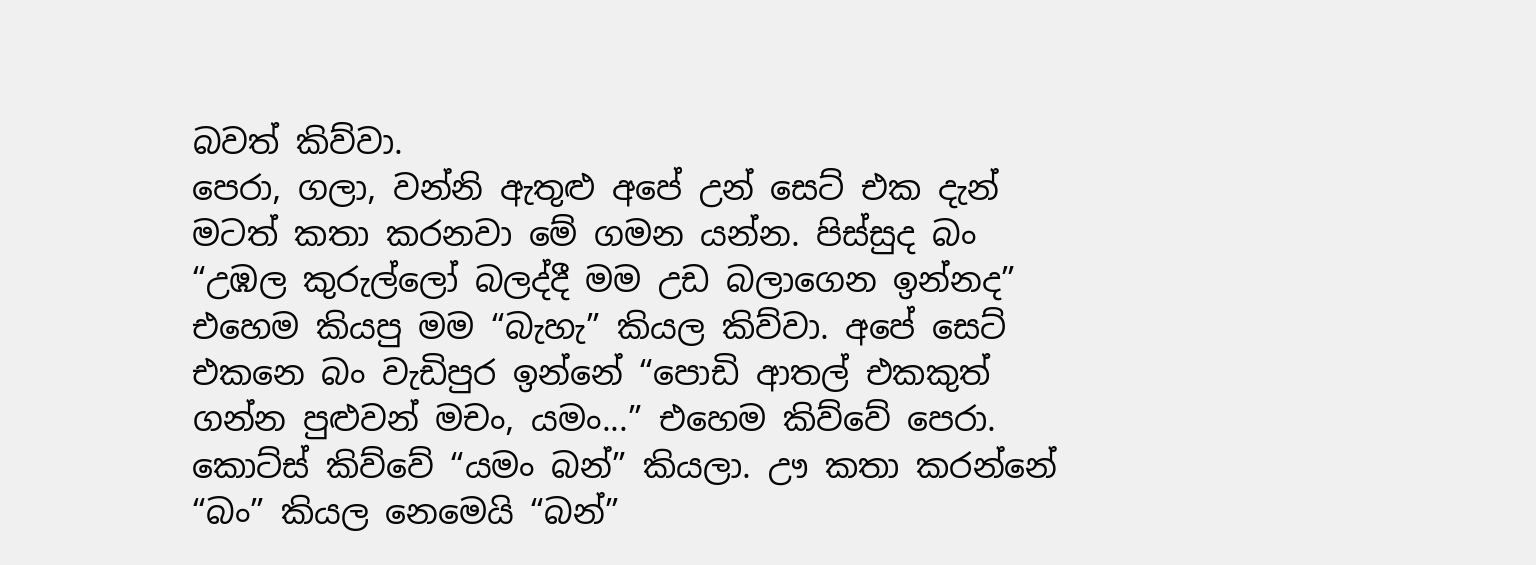බවත් කිව්වා.
පෙරා, ගලා, වන්නි ඇතුළු අපේ උන් සෙට් එක දැන් මටත් කතා කරනවා මේ ගමන යන්න. පිස්සුද බං “උඹල කුරුල්ලෝ බලද්දී මම උඩ බලාගෙන ඉන්නද” එහෙම කියපු මම “බැහැ” කියල කිව්වා. අපේ සෙට් එකනෙ බං වැඩිපුර ඉන්නේ “පොඩි ආතල් එකකුත් ගන්න පුළුවන් මචං, යමං...” එහෙම කිව්වේ පෙරා. කොට්ස් කිව්වේ “යමං බන්” කියලා. ඌ කතා කරන්නේ “බං” කියල නෙමෙයි “බන්”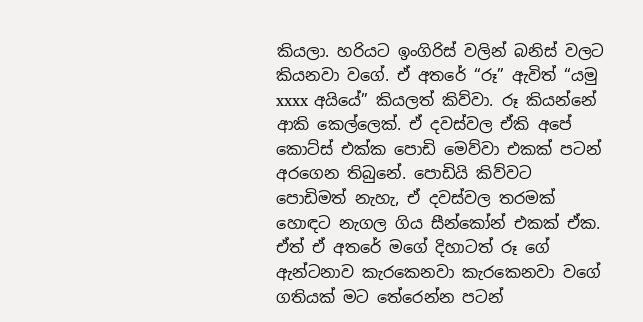කියලා. හරියට ඉංගිරිස් වලින් බනිස් වලට කියනවා වගේ. ඒ අතරේ “රූ” ඇවිත් “යමු xxxx අයියේ” කියලත් කිව්වා. රූ කියන්නේ ආකි කෙල්ලෙක්. ඒ දවස්වල ඒකි අපේ කොට්ස් එක්ක පොඩි මෙව්වා එකක් පටන් අරගෙන තිබුනේ. පොඩියි කිව්වට පොඩිමත් නැහැ, ඒ දවස්වල තරමක් හොඳට නැගල ගිය සීන්කෝන් එකක් ඒක. ඒත් ඒ අතරේ මගේ දිහාටත් රූ ගේ ඇන්ටනාව කැරකෙනවා කැරකෙනවා වගේ ගතියක් මට තේරෙන්න පටන්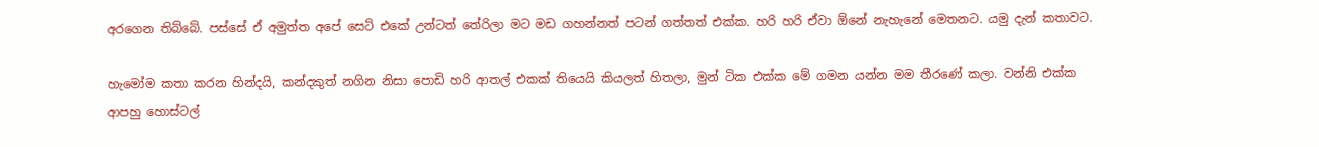අරගෙන තිබ්බේ. පස්සේ ඒ අමුත්ත අපේ සෙට් එකේ උන්ටත් තේරිලා මට මඩ ගහන්නත් පටන් ගත්තත් එක්ක. හරි හරි ඒවා ඕනේ නැහැනේ මෙතනට. යමු දැන් කතාවට.

හැමෝම කතා කරන හින්දයි, කන්දකුත් නගින නිසා පොඩි හරි ආතල් එකක් තියෙයි කියලත් හිතලා, මුන් ටික එක්ක මේ ගමන යන්න මම තීරණේ කලා. වන්නි එක්ක ආපහු හොස්ටල්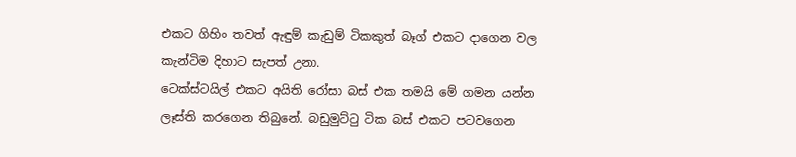එකට ගිහිං තවත් ඇඳුම් කැඩුම් ටිකකුත් බෑග් එකට දාගෙන වල කැන්ටිම දිහාට සැපත් උනා.
ටෙක්ස්ටයිල් එකට අයිති රෝසා බස් එක තමයි මේ ගමන යන්න ලෑස්ති කරගෙන තිබුනේ. බඩුමුට්ටු ටික බස් එකට පටවගෙන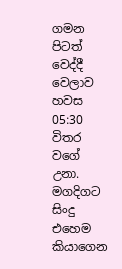ගමන පිටත් වෙද්දී වෙලාව හවස 05:30 විතර වගේ උනා. මගදිගට සිංදු එහෙම කියාගෙන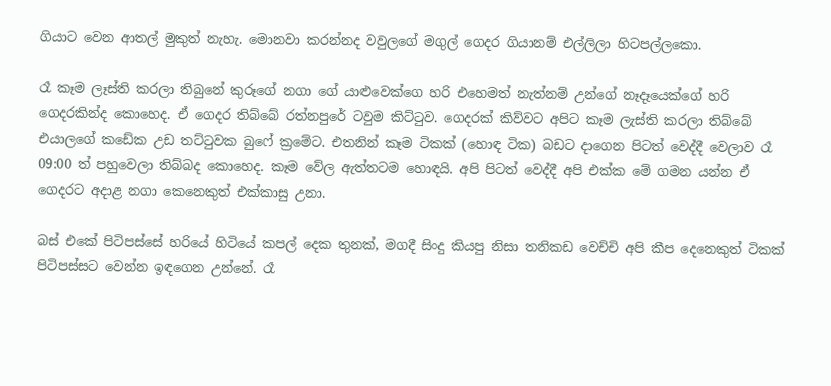ගියාට වෙන ආතල් මුකුත් නැහැ. මොනවා කරන්නද වවුලගේ මගුල් ගෙදර ගියානම් එල්ලිලා හිටපල්ලකො.

රෑ කෑම ලෑස්ති කරලා තිබුනේ කුරූගේ නගා ගේ යාළුවෙක්ගෙ හරි එහෙමත් නැත්නම් උන්ගේ නෑදෑයෙක්ගේ හරි ගෙදරකින්ද කොහෙද. ඒ ගෙදර තිබ්බේ රත්නපුරේ ටවුම කිට්ටුව. ගෙදරක් කිව්වට අපිට කෑම ලැස්ති කරලා තිබ්බේ එයාලගේ කඩේක උඩ තට්ටුවක බුෆේ ක්‍රමේට. එතනින් කෑම ටිකක් (හොඳ ටික) බඩට දාගෙන පිටත් වෙද්දී වෙලාව රෑ 09:00 ත් පහුවෙලා තිබ්බද කොහෙද. කෑම වේල ඇත්තටම හොඳයි. අපි පිටත් වෙද්දී අපි එක්ක මේ ගමන යන්න ඒ ගෙදරට අදාළ නගා කෙනෙකුත් එක්කාසු උනා.

බස් එකේ පිටිපස්සේ හරියේ හිටියේ කපල් දෙක තුනක්, මගදී සිංදු කියපු නිසා තනිකඩ වෙච්චි අපි කීප දෙනෙකුත් ටිකක් පිටිපස්සට වෙන්න ඉඳගෙන උන්නේ. රෑ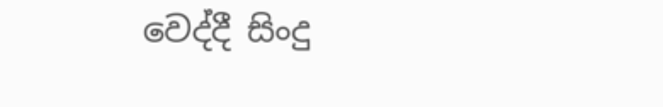වෙද්දී සිංදු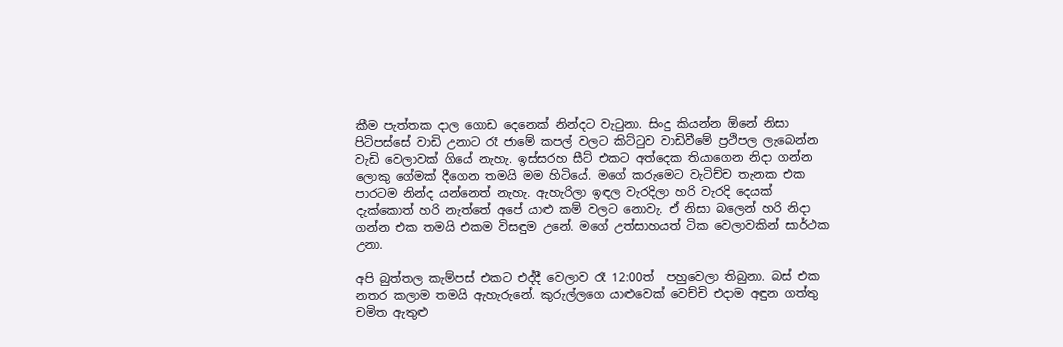කීම පැත්තක දාල ගොඩ දෙනෙක් නින්දට වැටුනා. සිංදු කියන්න ඕනේ නිසා පිටිපස්සේ වාඩි උනාට රෑ ජාමේ කපල් වලට කිට්ටුව වාඩිවීමේ ප්‍රථිපල ලැබෙන්න වැඩි වෙලාවක් ගියේ නැහැ. ඉස්සරහ සීට් එකට අත්දෙක තියාගෙන නිදා ගන්න ලොකු ගේමක් දීගෙන තමයි මම හිටියේ. මගේ කරුමෙට වැටිච්ච තැනක එක පාරටම නින්ද යන්නෙත් නැහැ. ඇහැරිලා ඉඳල වැරදිලා හරි වැරදි දෙයක් දැක්කොත් හරි නැත්තේ අපේ යාළු කම් වලට නොවැ. ඒ නිසා බලෙන් හරි නිදා ගන්න එක තමයි එකම විසඳුම උනේ. මගේ උත්සාහයත් ටික වෙලාවකින් සාර්ථක උනා.

අපි බුත්තල කැම්පස් එකට එද්දී වෙලාව රෑ 12:00ත්  පහුවෙලා තිබුනා. බස් එක නතර කලාම තමයි ඇහැරුනේ. කුරුල්ලගෙ යාළුවෙක් වෙච්චි එදාම අඳුන ගත්තු චමිත ඇතුළු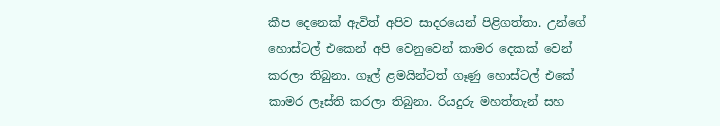කීප දෙනෙක් ඇවිත් අපිව සාදරයෙන් පිළිගත්තා. උන්ගේ හොස්ටල් එකෙන් අපි වෙනුවෙන් කාමර දෙකක් වෙන් කරලා තිබුනා. ගෑල් ළමයින්ටත් ගෑණු හොස්ටල් එකේ කාමර ලෑස්ති කරලා තිබුනා. රියදුරු මහත්තැන් සහ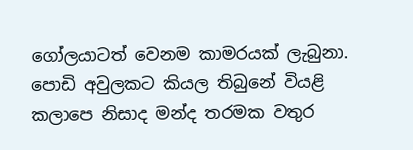ගෝලයාටත් වෙනම කාමරයක් ලැබුනා. පොඩි අවුලකට කියල තිබුනේ වියළි කලාපෙ නිසාද මන්ද තරමක වතුර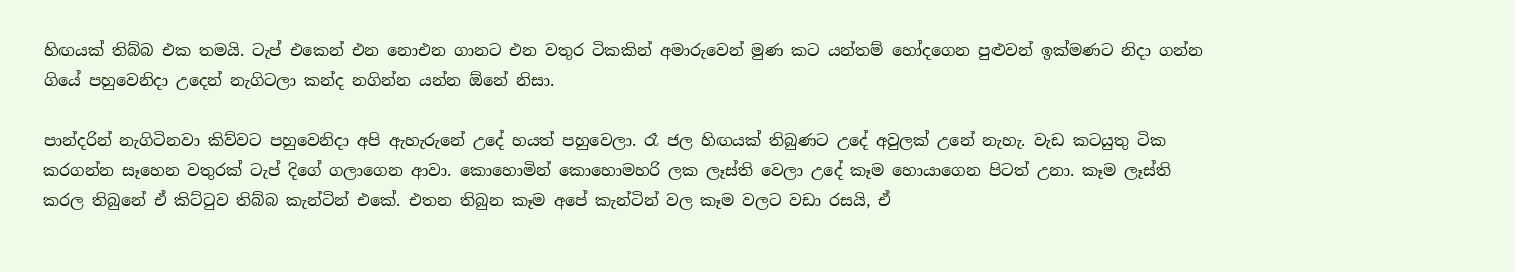හිඟයක් තිබ්බ එක තමයි. ටැප් එකෙන් එන නොඑන ගානට එන වතුර ටිකකින් අමාරුවෙන් මුණ කට යන්තම් හෝදගෙන පුළුවන් ඉක්මණට නිදා ගන්න ගියේ පහුවෙනිදා උදෙන් නැගිටලා කන්ද නගින්න යන්න ඕනේ නිසා.

පාන්දරින් නැගිටිනවා කිව්වට පහුවෙනිදා අපි ඇහැරුනේ උදේ හයත් පහුවෙලා. රෑ ජල හිඟයක් තිබුණට උදේ අවුලක් උනේ නැහැ. වැඩ කටයුතු ටික කරගන්න සෑහෙන වතුරක් ටැප් දිගේ ගලාගෙන ආවා. කොහොමින් කොහොමහරි ලක ලෑස්ති වෙලා උදේ කෑම හොයාගෙන පිටත් උනා. කෑම ලෑස්ති කරල තිබුනේ ඒ කිට්ටුව තිබ්බ කැන්ටින් එකේ. එතන තිබුන කෑම අපේ කැන්ටින් වල කෑම වලට වඩා රසයි, ඒ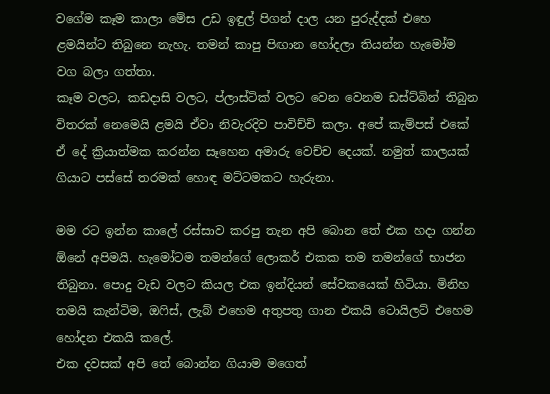වගේම කෑම කාලා මේස උඩ ඉඳුල් පිගන් දාල යන පුරුද්දක් එහෙ ළමයින්ට තිබුනෙ නැහැ. තමන් කාපු පිඟාන හෝදලා තියන්න හැමෝම වග බලා ගත්තා.
කෑම වලට, කඩදාසි වලට, ප්ලාස්ටික් වලට වෙන වෙනම ඩස්ට්බින් තිබුන විතරක් නෙමෙයි ළමයි ඒවා නිවැරදිව පාවිච්චි කලා. අපේ කැම්පස් එකේ ඒ දේ ක්‍රියාත්මක කරන්න සෑහෙන අමාරු වෙච්ච දෙයක්. නමුත් කාලයක් ගියාට පස්සේ තරමක් හොඳ මට්ටමකට හැරුනා.

මම රට ඉන්න කාලේ රස්සාව කරපු තැන අපි බොන තේ එක හදා ගන්න ඕනේ අපිමයි. හැමෝටම තමන්ගේ ලොකර් එකක තම තමන්ගේ භාජන තිබුනා. පොදු වැඩ වලට කියල එක ඉන්දියන් සේවකයෙක් හිටියා. මිනිහ තමයි කැන්ටිම, ඔෆිස්, ලැබ් එහෙම අතුපතු ගාන එකයි ටොයිලට් එහෙම හෝදන එකයි කලේ.
එක දවසක් අපි තේ බොන්න ගියාම මගෙත්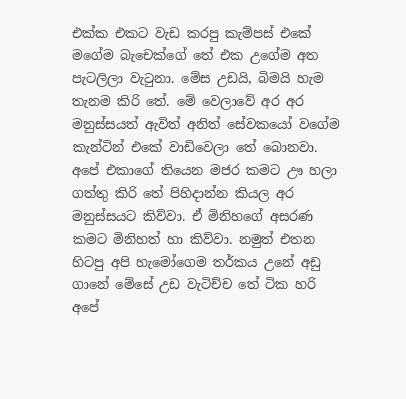එක්ක එකට වැඩ කරපු කැම්පස් එකේ මගේම බැචෙක්ගේ තේ එක උගේම අත පැටලිලා වැටුනා. මේස උඩයි, බිමයි හැම තැනම කිරි තේ. මේ වෙලාවේ අර අර මනුස්සයත් ඇවිත් අනිත් සේවකයෝ වගේම කැන්ටින් එකේ වාඩිවෙලා තේ බොනවා. අපේ එකාගේ තියෙන මජර කමට ඌ හලා ගත්තු කිරි තේ පිහිදාන්න කියල අර මනුස්සයට කිව්වා. ඒ මිනිහගේ අසරණ කමට මිනිහත් හා කිව්වා. නමුත් එතන හිටපු අපි හැමෝගෙම තර්කය උනේ අඩු ගානේ මේසේ උඩ වැටිච්ච තේ ටික හරි අපේ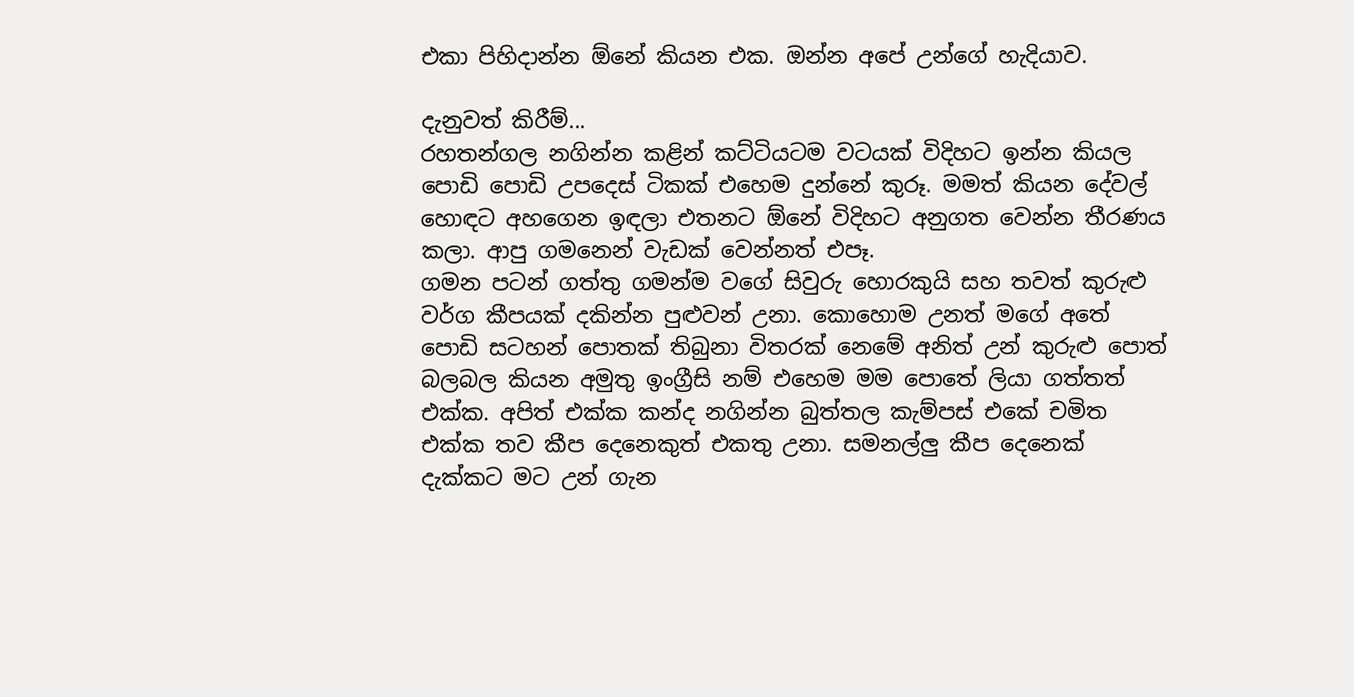එකා පිහිදාන්න ඕනේ කියන එක. ඔන්න අපේ උන්ගේ හැදියාව.

දැනුවත් කිරීම්...
රහතන්ගල නගින්න කළින් කට්ටියටම වටයක් විදිහට ඉන්න කියල පොඩි පොඩි උපදෙස් ටිකක් එහෙම දුන්නේ කුරූ. මමත් කියන දේවල් හොඳට අහගෙන ඉඳලා එතනට ඕනේ විදිහට අනුගත වෙන්න තීරණය කලා. ආපු ගමනෙන් වැඩක් වෙන්නත් එපෑ.
ගමන පටන් ගත්තු ගමන්ම වගේ සිවුරු හොරකුයි සහ තවත් කුරුළු වර්ග කීපයක් දකින්න පුළුවන් උනා. කොහොම උනත් මගේ අතේ පොඩි සටහන් පොතක් තිබුනා විතරක් නෙමේ අනිත් උන් කුරුළු පොත් බලබල කියන අමුතු ඉංග්‍රීසි නම් එහෙම මම පොතේ ලියා ගත්තත් එක්ක. අපිත් එක්ක කන්ද නගින්න බුත්තල කැම්පස් එකේ චමිත එක්ක තව කීප දෙනෙකුත් එකතු උනා. සමනල්ලු කීප දෙනෙක් දැක්කට මට උන් ගැන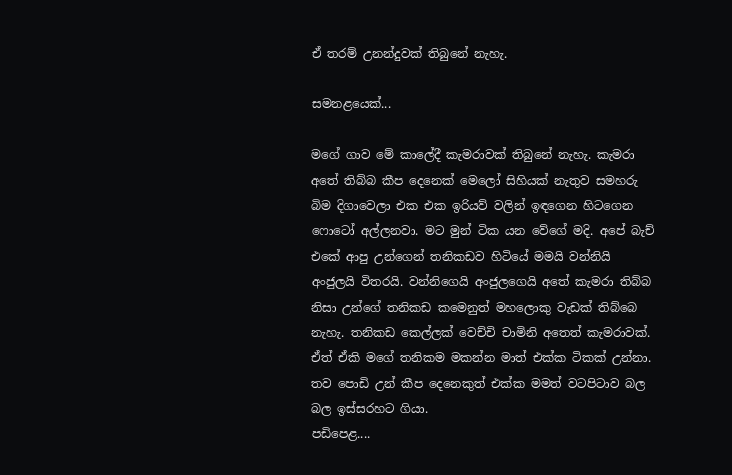ඒ තරම් උනන්දුවක් තිබුනේ නැහැ.

සමනළයෙක්...

මගේ ගාව මේ කාලේදී කැමරාවක් තිබුනේ නැහැ. කැමරා අතේ තිබ්බ කීප දෙනෙක් මෙලෝ සිහියක් නැතුව සමහරු බිම දිගාවෙලා එක එක ඉරියව් වලින් ඉඳගෙන හිටගෙන ෆොටෝ අල්ලනවා. මට මුන් ටික යන වේගේ මදි. අපේ බැච් එකේ ආපු උන්ගෙන් තනිකඩව හිටියේ මමයි වන්නියි අංජුලයි විතරයි. වන්නිගෙයි අංජුලගෙයි අතේ කැමරා තිබ්බ නිසා උන්ගේ තනිකඩ කමෙනුත් මහලොකු වැඩක් තිබ්බෙ නැහැ. තනිකඩ කෙල්ලක් වෙච්චි චාමිනි අතෙත් කැමරාවක්. ඒත් ඒකි මගේ තනිකම මකන්න මාත් එක්ක ටිකක් උන්නා. තව පොඩි උන් කීප දෙනෙකුත් එක්ක මමත් වටපිටාව බල බල ඉස්සරහට ගියා.
පඩිපෙළ....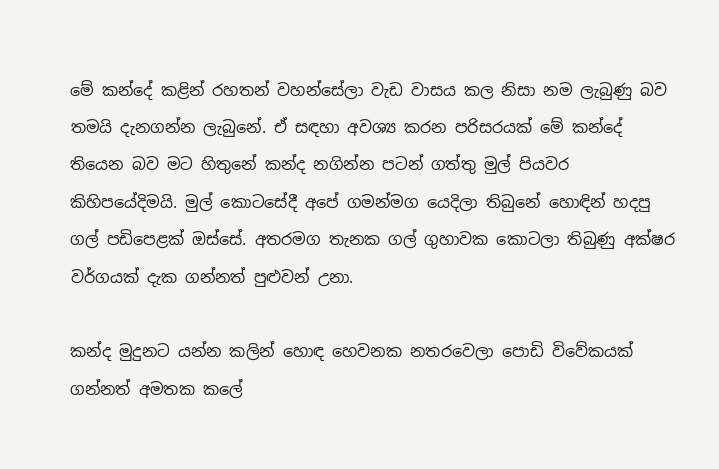මේ කන්දේ කළින් රහතන් වහන්සේලා වැඩ වාසය කල නිසා නම ලැබුණු බව තමයි දැනගන්න ලැබුනේ. ඒ සඳහා අවශ්‍ය කරන පරිසරයක් මේ කන්දේ තියෙන බව මට හිතුනේ කන්ද නගින්න පටන් ගත්තු මුල් පියවර කිහිපයේදිමයි. මුල් කොටසේදී අපේ ගමන්මග යෙදිලා තිබුනේ හොඳින් හදපු ගල් පඩිපෙළක් ඔස්සේ. අතරමග තැනක ගල් ගුහාවක කොටලා තිබුණු අක්ෂර වර්ගයක් දැක ගන්නත් පුළුවන් උනා.

කන්ද මුදුනට යන්න කලින් හොඳ හෙවනක නතරවෙලා පොඩි විවේකයක් ගන්නත් අමතක කලේ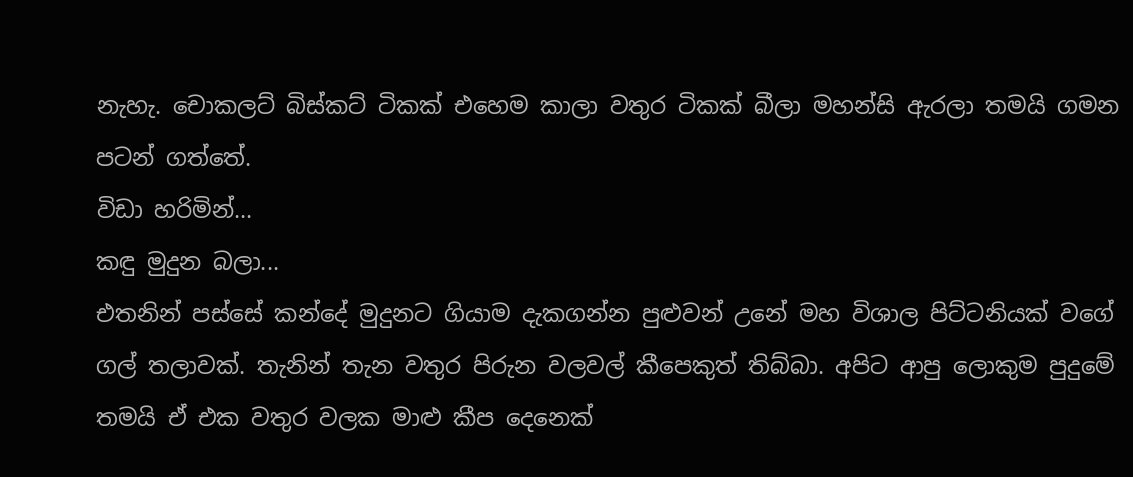නැහැ. චොකලට් බිස්කට් ටිකක් එහෙම කාලා වතුර ටිකක් බීලා මහන්සි ඇරලා තමයි ගමන පටන් ගත්තේ.
විඩා හරිමින්...
කඳු මුදුන බලා...
එතනින් පස්සේ කන්දේ මුදුනට ගියාම දැකගන්න පුළුවන් උනේ මහ විශාල පිට්ටනියක් වගේ ගල් තලාවක්. තැනින් තැන වතුර පිරුන වලවල් කීපෙකුත් තිබ්බා. අපිට ආපු ලොකුම පුදුමේ තමයි ඒ එක වතුර වලක මාළු කීප දෙනෙක්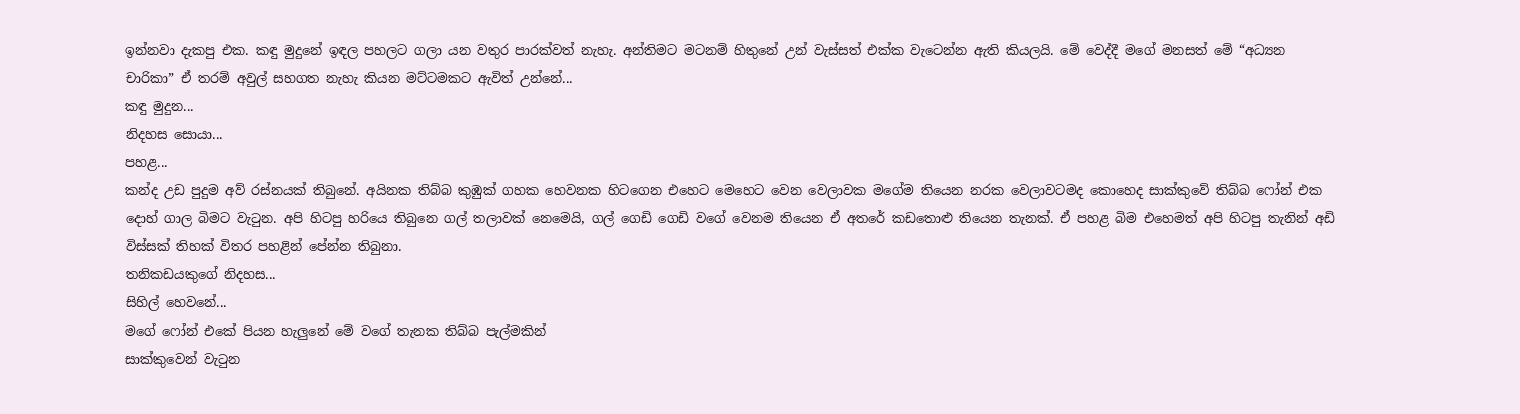ඉන්නවා දැකපු එක. කඳු මුදුනේ ඉඳල පහලට ගලා යන වතුර පාරක්වත් නැහැ. අන්තිමට මටනම් හිතුනේ උන් වැස්සත් එක්ක වැටෙන්න ඇති කියලයි. මේ වෙද්දී මගේ මනසත් මේ “අධ්‍යන චාරිකා” ඒ තරම් අවුල් සහගත නැහැ කියන මට්ටමකට ඇවිත් උන්නේ...
කඳු මුදුන...
නිදහස සොයා...
පහළ...
කන්ද උඩ පුදුම අව් රස්නයක් තිබුනේ. අයිනක තිබ්බ කුඹුක් ගහක හෙවනක හිටගෙන එහෙට මෙහෙට වෙන වෙලාවක මගේම තියෙන නරක වෙලාවටමද කොහෙද සාක්කුවේ තිබ්බ ෆෝන් එක දොහ් ගාල බිමට වැටුන. අපි හිටපු හරියෙ තිබුනෙ ගල් තලාවක් නෙමෙයි, ගල් ගෙඩි ගෙඩි වගේ වෙනම තියෙන ඒ අතරේ කඩතොළු තියෙන තැනක්. ඒ පහළ බිම එහෙමත් අපි හිටපු තැනින් අඩි විස්සක් තිහක් විතර පහළින් පේන්න තිබුනා.
තනිකඩයකුගේ නිදහස...
සිහිල් හෙවනේ...
මගේ ෆෝන් එකේ පියන හැලුනේ මේ වගේ තැනක තිබ්බ පැල්මකින්
සාක්කුවෙන් වැටුන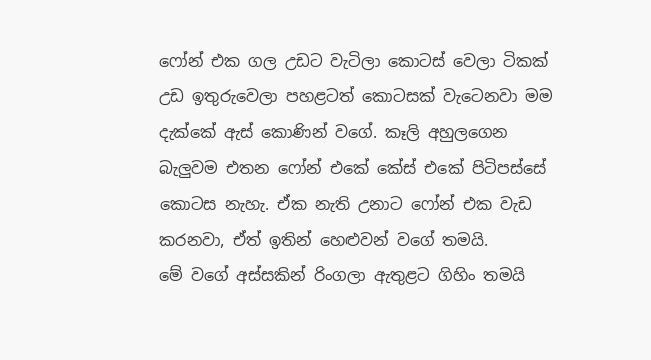ෆෝන් එක ගල උඩට වැටිලා කොටස් වෙලා ටිකක් උඩ ඉතුරුවෙලා පහළටත් කොටසක් වැටෙනවා මම දැක්කේ ඇස් කොණින් වගේ. කෑලි අහුලගෙන බැලුවම එතන ෆෝන් එකේ කේස් එකේ පිටිපස්සේ කොටස නැහැ. ඒක නැති උනාට ෆෝන් එක වැඩ කරනවා, ඒත් ඉතින් හෙළුවන් වගේ තමයි.
මේ වගේ අස්සකින් රිංගලා ඇතුළට ගිහිං තමයි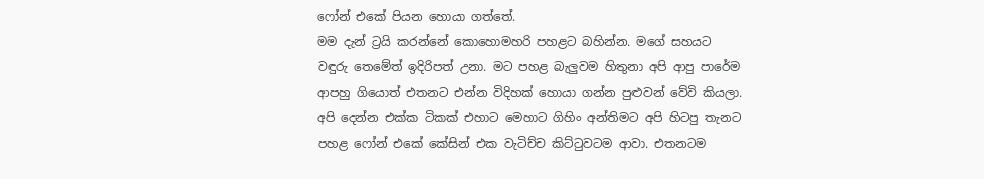ෆෝන් එකේ පියන හොයා ගත්තේ.
මම දැන් ට්‍රයි කරන්නේ කොහොමහරි පහළට බහින්න. මගේ සහයට වඳුරු තෙමේත් ඉදිරිපත් උනා. මට පහළ බැලුවම හිතුනා අපි ආපු පාරේම ආපහු ගියොත් එතනට එන්න විදිහක් හොයා ගන්න පුළුවන් වේවි කියලා. අපි දෙන්න එක්ක ටිකක් එහාට මෙහාට ගිහිං අන්තිමට අපි හිටපු තැනට පහළ ෆෝන් එකේ කේසින් එක වැටිච්ච කිට්ටුවටම ආවා. එතනටම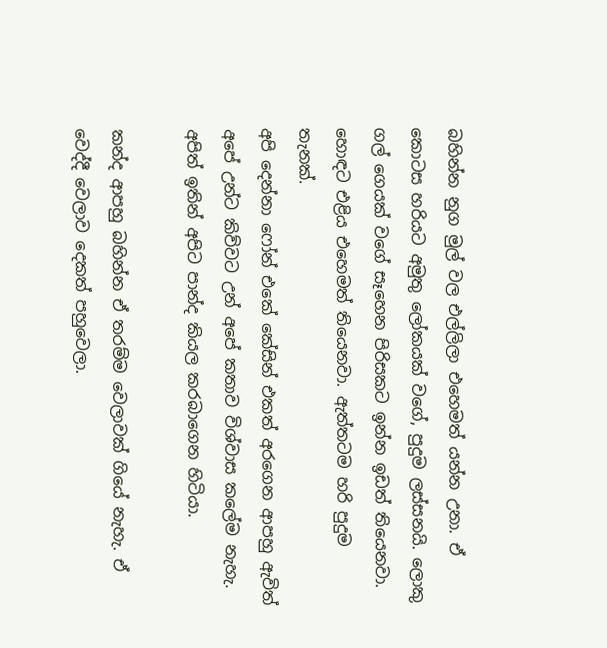බහින්න නුග මුල් වල එල්ලිලා එහෙමත් යන්න උනා. ඒ කොටස හරියට අමුතු ලෝකයක් වගේ, පුදුම ලස්සනයි. ලොකු ගල් ගෙයක් වගේ සෑහෙන පිරිසකට ඉන්න ඉඩත් තියෙනවා. හොඳට එළිය එහෙමත් තියෙනවා. ඇත්තටම හරි පුදුම තැනක්.
අපි දෙන්නා ෆෝන් එකේ කේසින් එකත් අරගෙන ආපහු ඇවිත් අපේ උන්ට කිව්වට උන් අපේ කතාව විශ්වාස කලේම නැහැ. අපිත් ඉතින් අපිට පාන්ද කියල කරබාගෙන හිටියා.

කන්ද ආපහු බහින්න ඒ තරම්ම වෙලාවක් ගියේ නැහැ. ඒ වෙද්දී වෙලාව දෙකත් පහුවෙලා.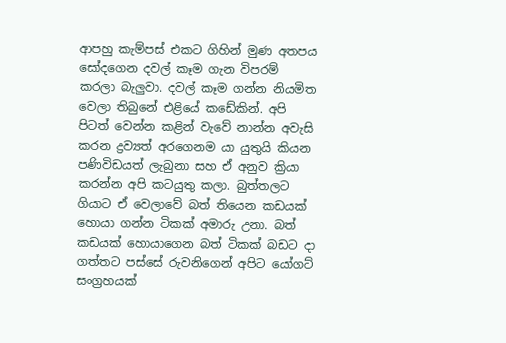ආපහු කැම්පස් එකට ගිහින් මුණ අතපය සෝදගෙන දවල් කෑම ගැන විපරම් කරලා බැලුවා. දවල් කෑම ගන්න නියමිත වෙලා තිබුනේ එළියේ කඩේකින්. අපි පිටත් වෙන්න කළින් වැවේ නාන්න අවැසි කරන ද්‍රව්‍යත් අරගෙනම යා යුතුයි කියන පණිවිඩයත් ලැබුනා සහ ඒ අනුව ක්‍රියා කරන්න අපි කටයුතු කලා. බුත්තලට ගියාට ඒ වෙලාවේ බත් තියෙන කඩයක් හොයා ගන්න ටිකක් අමාරු උනා. බත් කඩයක් හොයාගෙන බත් ටිකක් බඩට දා ගත්තට පස්සේ රුවනිගෙන් අපිට යෝගට් සංග්‍රහයක්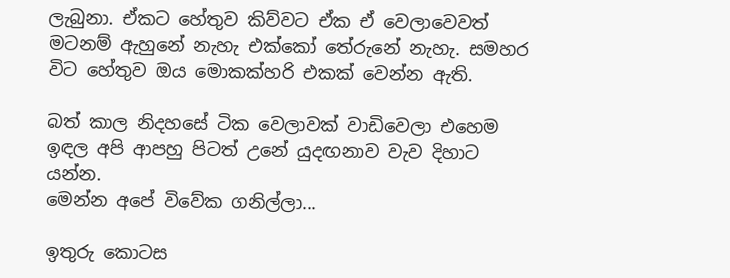ලැබුනා. ඒකට හේතුව කිව්වට ඒක ඒ වෙලාවෙවත් මටනම් ඇහුනේ නැහැ එක්කෝ තේරුනේ නැහැ. සමහර විට හේතුව ඔය මොකක්හරි එකක් වෙන්න ඇති.

බත් කාල නිදහසේ ටික වෙලාවක් වාඩිවෙලා එහෙම ඉඳල අපි ආපහු පිටත් උනේ යුදඟනාව වැව දිහාට යන්න.
මෙන්න අපේ විවේක ගනිල්ලා...

ඉතුරු කොටස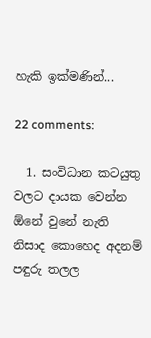හැකි ඉක්මණින්...

22 comments:

  1. සංවිධාන කටයුතු වලට දායක වෙන්න ඕනේ වුනේ නැති නිසාද කොහෙද අදනම් පඳුරු තලල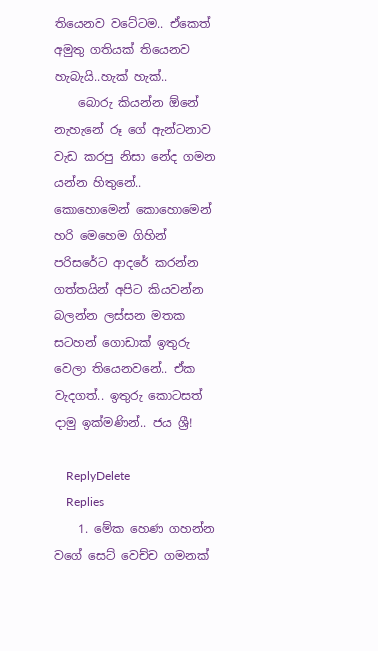තියෙනව වටේටම.. ඒකෙත් අමුතු ගතියක් තියෙනව හැබැයි..හැක් හැක්..
    බොරු කියන්න ඕනේ නැහැනේ රූ ගේ ඇන්ටනාව වැඩ කරපු නිසා නේද ගමන යන්න හිතුනේ.. කොහොමෙන් කොහොමෙන් හරි මෙහෙම ගිහින් පරිසරේට ආදරේ කරන්න ගත්තයින් අපිට කියවන්න බලන්න ලස්සන මතක සටහන් ගොඩාක් ඉතුරු වෙලා තියෙනවනේ.. ඒක වැදගත්.. ඉතුරු කොටසත් දාමු ඉක්මණින්.. ජය ශ්‍රී!

    ReplyDelete
    Replies
    1. මේක හෙණ ගහන්න වගේ සෙට් වෙච්ච ගමනක්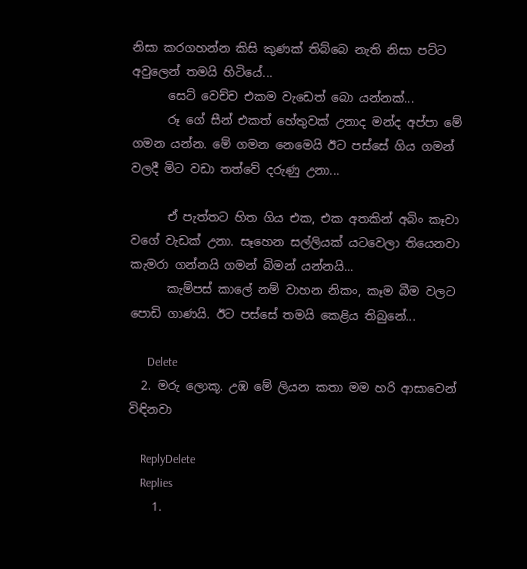නිසා කරගහන්න කිසි කුණක් තිබ්බෙ නැති නිසා පට්ට අවුලෙන් තමයි හිටියේ...
      සෙට් වෙච්ච එකම වැඩෙත් බො යන්නක්...
      රූ ගේ සීන් එකත් හේතුවක් උනාද මන්ද අප්පා මේ ගමන යන්න. මේ ගමන නෙමෙයි ඊට පස්සේ ගිය ගමන් වලදී මිට වඩා තත්වේ දරුණු උනා...

      ඒ පැත්තට හිත ගිය එක, එක අතකින් අබිං කෑවා වගේ වැඩක් උනා. සෑහෙන සල්ලියක් යටවෙලා තියෙනවා කැමරා ගන්නයි ගමන් බිමන් යන්නයි...
      කැම්පස් කාලේ නම් වාහන නිකං, කෑම බීම වලට පොඩි ගාණයි. ඊට පස්සේ තමයි කෙළිය තිබුනේ...

      Delete
  2. මරු ලොකූ. උඹ මේ ලියන කතා මම හරි ආසාවෙන් විඳිනවා

    ReplyDelete
    Replies
    1.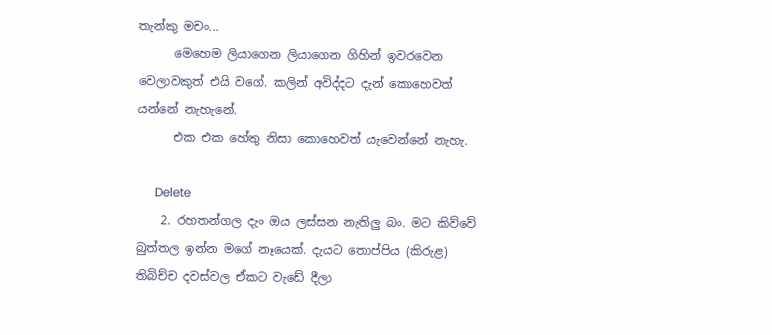තැන්කු මචං...
      මෙහෙම ලියාගෙන ලියාගෙන ගිහින් ඉවරවෙන වෙලාවකුත් එයි වගේ. කලින් අවිද්දට දැන් කොහෙවත් යන්නේ නැහැනේ.
      එක එක හේතු නිසා කොහෙවත් යැවෙන්නේ නැහැ.

      Delete
    2. රහතන්ගල දැං ඔය ලස්සන නැතිලු බං. මට කිව්වේ බුත්තල ඉන්න මගේ නෑයෙක්. දැයට තොප්පිය (කිරුළ) තිබිච්ච දවස්වල ඒකට වැඩේ දීලා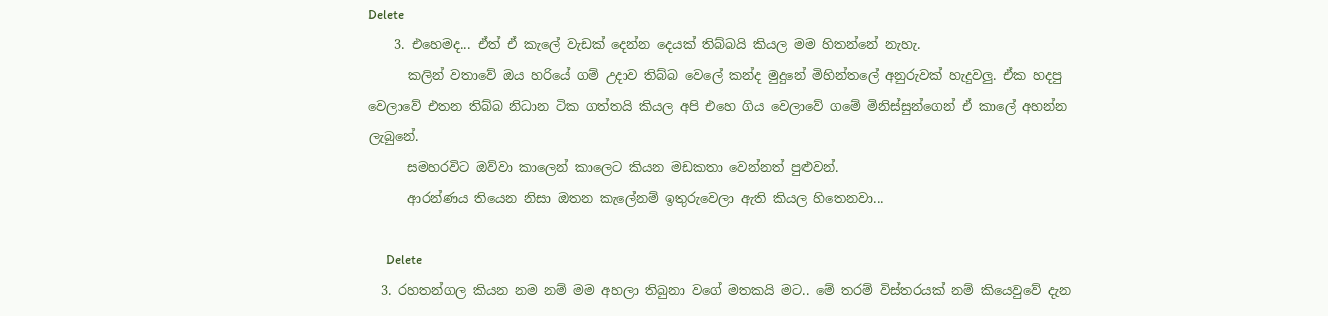Delete
    3. එහෙමද... ඒත් ඒ කැලේ වැඩක් දෙන්න දෙයක් තිබ්බයි කියල මම හිතන්නේ නැහැ.
      කලින් වතාවේ ඔය හරියේ ගම් උදාව තිබ්බ වෙලේ කන්ද මුදුනේ මිහින්තලේ අනුරුවක් හැදුවලු. ඒක හදපු වෙලාවේ එතන තිබ්බ නිධාන ටික ගත්තයි කියල අපි එහෙ ගිය වෙලාවේ ගමේ මිනිස්සුන්ගෙන් ඒ කාලේ අහන්න ලැබුනේ.
      සමහරවිට ඔව්වා කාලෙන් කාලෙට කියන මඩකතා වෙන්නත් පුළුවන්.
      ආරන්ණය තියෙන නිසා ඔතන කැලේනම් ඉතුරුවෙලා ඇති කියල හිතෙනවා...

      Delete
  3. රහතන්ගල කියන නම නම් මම අහලා තිබුනා වගේ මතකයි මට.. මේ තරම් විස්තරයක් නම් කියෙවුවේ දැන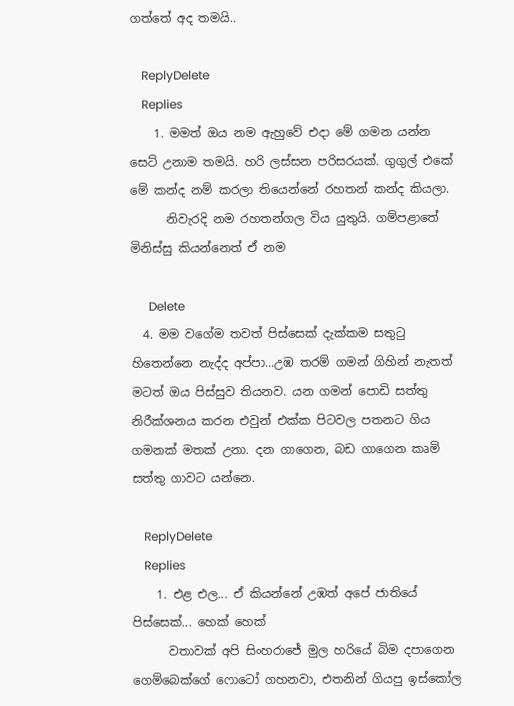ගත්තේ අද තමයි..

    ReplyDelete
    Replies
    1. මමත් ඔය නම ඇහුවේ එදා මේ ගමන යන්න සෙට් උනාම තමයි. හරි ලස්සන පරිසරයක්. ගුගුල් එකේ මේ කන්ද නම් කරලා තියෙන්නේ රහතන් කන්ද කියලා.
      නිවැරදි නම රහතන්ගල විය යුතුයි. ගම්පළාතේ මිනිස්සු කියන්නෙත් ඒ නම

      Delete
  4. මම වගේම තවත් පිස්සෙක් දැක්කම සතුටු හිතෙන්නෙ නැද්ද අප්පා...උඹ තරම් ගමන් ගිහින් නැතත් මටත් ඔය පිස්සුව තියනව. යන ගමන් පොඩි සත්තු නිරීක්ශනය කරන එවුන් එක්ක පිටවල පතනට ගිය ගමනක් මතක් උනා. දන ගාගෙන, බඩ ගාගෙන කෘමි සත්තු ගාවට යන්නෙ.

    ReplyDelete
    Replies
    1. එළ එල... ඒ කියන්නේ උඹත් අපේ ජාතියේ පිස්සෙක්... හෙක් හෙක්
      වතාවක් අපි සිංහරාජේ මුල හරියේ බිම දපාගෙන ගෙම්බෙක්ගේ ෆොටෝ ගහනවා, එතනින් ගියපු ඉස්කෝල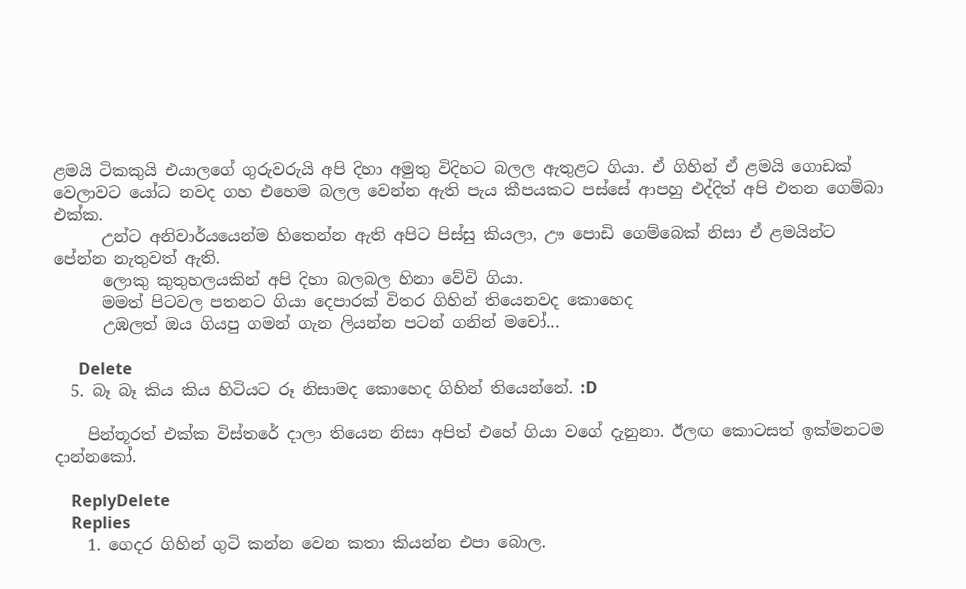ළමයි ටිකකුයි එයාලගේ ගුරුවරුයි අපි දිහා අමුතු විදිහට බලල ඇතුළට ගියා. ඒ ගිහින් ඒ ළමයි ගොඩක් වෙලාවට යෝධ නවද ගහ එහෙම බලල වෙන්න ඇති පැය කීපයකට පස්සේ ආපහු එද්දිත් අපි එතන ගෙම්බා එක්ක.
      උන්ට අනිවාර්යයෙන්ම හිතෙන්න ඇති අපිට පිස්සු කියලා, ඌ පොඩි ගෙම්බෙක් නිසා ඒ ළමයින්ට පේන්න නැතුවත් ඇති.
      ලොකු කුතුහලයකින් අපි දිහා බලබල හිනා වේවි ගියා.
      මමත් පිටවල පතනට ගියා දෙපාරක් විතර ගිහින් තියෙනවද කොහෙද
      උඹලත් ඔය ගියපු ගමන් ගැන ලියන්න පටන් ගනින් මචෝ...

      Delete
  5. බෑ බෑ කිය කිය හිටියට රූ නිසාමද කොහෙද ගිහින් තියෙන්නේ. :D

    පින්තූරත් එක්ක විස්තරේ දාලා තියෙන නිසා අපිත් එහේ ගියා වගේ දැනුනා. ඊලඟ කොටසත් ඉක්මනටම දාන්නකෝ.

    ReplyDelete
    Replies
    1. ගෙදර ගිහින් ගුටි කන්න වෙන කතා කියන්න එපා බොල.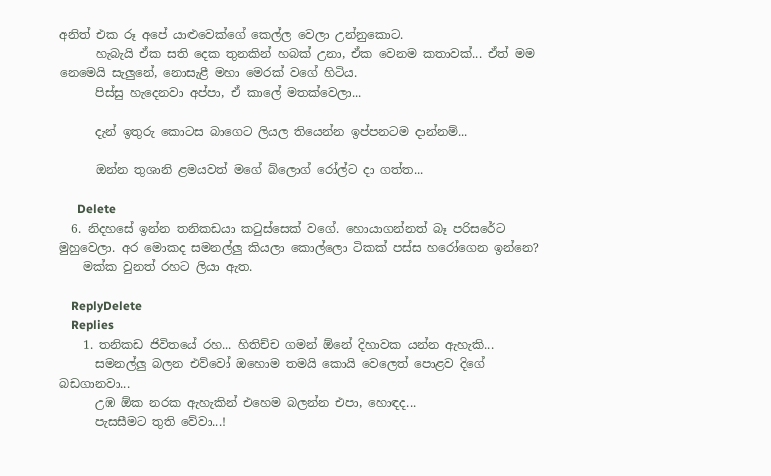අනිත් එක රූ අපේ යාළුවෙක්ගේ කෙල්ල වෙලා උන්නුකොට.
      හැබැයි ඒක සති දෙක තුනකින් හබක් උනා, ඒක වෙනම කතාවක්... ඒත් මම නෙමෙයි සැලුනේ, නොසැළී මහා මෙරක් වගේ හිටිය.
      පිස්සු හැදෙනවා අප්පා, ඒ කාලේ මතක්වෙලා...

      දැන් ඉතුරු කොටස බාගෙට ලියල තියෙන්න ඉප්පනටම දාන්නම්...

      ඔන්න තුශානි ළමයවත් මගේ බ්ලොග් රෝල්ට දා ගත්ත...

      Delete
  6. නිදහසේ ඉන්න තනිකඩයා කටුස්සෙක් වගේ. හොයාගන්නත් බෑ පරිසරේට මුහුවෙලා. අර මොකද සමනල්ලු කියලා කොල්ලො ටිකක් පස්ස හරෝගෙන ඉන්නෙ?
    මක්ක වුනත් රහට ලියා ඇත.

    ReplyDelete
    Replies
    1. තනිකඩ ජිවිතයේ රහ... හිතිච්ච ගමන් ඕනේ දිහාවක යන්න ඇහැකි...
      සමනල්ලු බලන එව්වෝ ඔහොම තමයි කොයි වෙලෙත් පොළව දිගේ බඩගානවා...
      උඹ ඕක නරක ඇහැකින් එහෙම බලන්න එපා, හොඳද...
      පැසසීමට තුති වේවා...!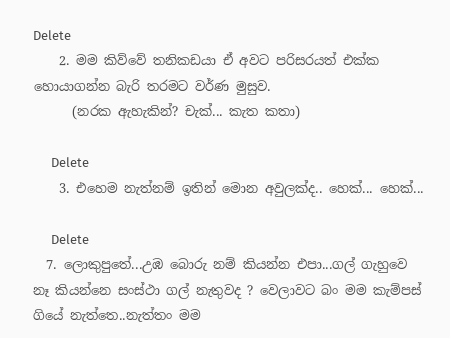Delete
    2. මම කිව්වේ තනිකඩයා ඒ අවට පරිසරයත් එක්ක හොයාගන්න බැරි තරමට වර්ණ මුසුව.
      (නරක ඇහැකින්? චැක්... කැත කතා)

      Delete
    3. එහෙම නැත්නම් ඉතින් මොන අවුලක්ද.. හෙක්... හෙක්...

      Delete
  7. ලොකුපුතේ...උඹ බොරු නම් කියන්න එපා...ගල් ගැහුවෙ නෑ කියන්නෙ සංස්ථා ගල් නැතුවද ? වෙලාවට බං මම කැම්පස් ගියේ නැත්තෙ..නැත්තං මම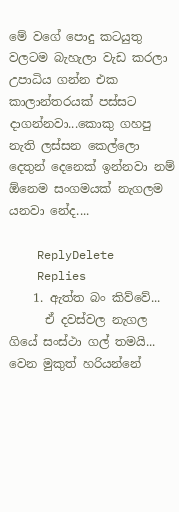මේ වගේ පොදු කටයුතු වලටම බැහැලා වැඩ කරලා උපාධිය ගන්න එක කාලාන්තරයක් පස්සට දාගන්නවා...කොකු ගහපු නැති ලස්සන කෙල්ලො දෙතුන් දෙනෙක් ඉන්නවා නම් ඕනෙම සංගමයක් නැගලම යනවා නේද....

    ReplyDelete
    Replies
    1. ඇත්ත බං කිව්වේ...
      ඒ දවස්වල නැගල ගියේ සංස්ථා ගල් තමයි... වෙන මුකුත් හරියන්නේ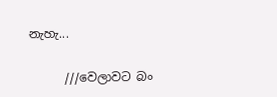නැහැ...

      ///වෙලාවට බං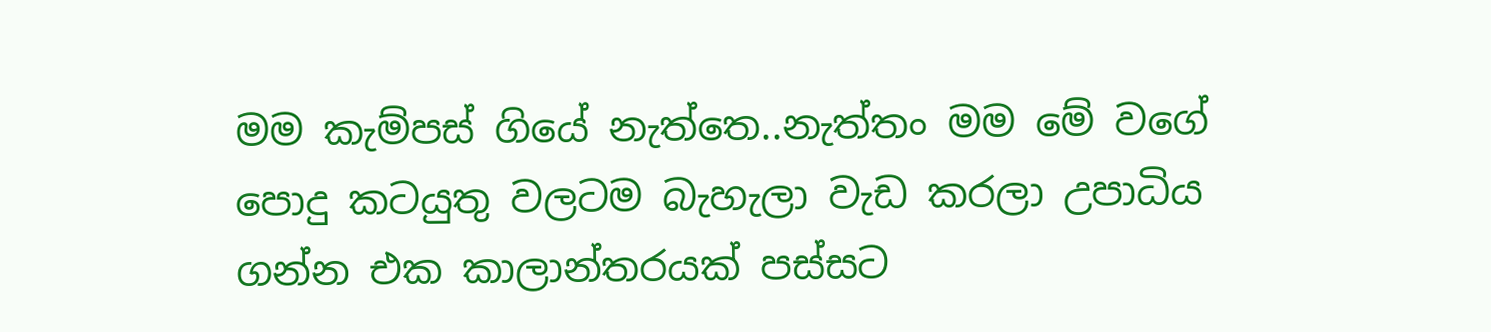මම කැම්පස් ගියේ නැත්තෙ..නැත්තං මම මේ වගේ පොදු කටයුතු වලටම බැහැලා වැඩ කරලා උපාධිය ගන්න එක කාලාන්තරයක් පස්සට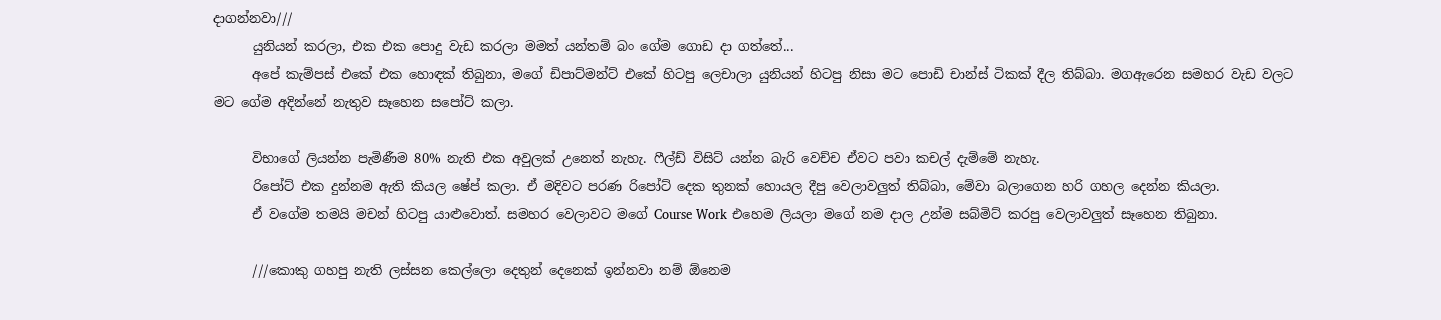දාගන්නවා///
      යුනියන් කරලා, එක එක පොදු වැඩ කරලා මමත් යන්තම් බං ගේම ගොඩ දා ගත්තේ...
      අපේ කැම්පස් එකේ එක හොඳක් තිබුනා, මගේ ඩිපාට්මන්ට් එකේ හිටපු ලෙචාලා යුනියන් හිටපු නිසා මට පොඩි චාන්ස් ටිකක් දීල තිබ්බා. මගඇරෙන සමහර වැඩ වලට මට ගේම අදින්නේ නැතුව සෑහෙන සපෝට් කලා.

      විභාගේ ලියන්න පැමිණීම 80% නැති එක අවුලක් උනෙත් නැහැ. ෆීල්ඩ් විසිට් යන්න බැරි වෙච්ච ඒවට පවා කචල් දැම්මේ නැහැ.
      රිපෝට් එක දුන්නම ඇති කියල ෂේප් කලා. ඒ මදිවට පරණ රිපෝට් දෙක තුනක් හොයල දීපු වෙලාවලුත් තිබ්බා, මේවා බලාගෙන හරි ගහල දෙන්න කියලා.
      ඒ වගේම තමයි මචන් හිටපු යාළුවොත්. සමහර වෙලාවට මගේ Course Work එහෙම ලියලා මගේ නම දාල උන්ම සබ්මිට් කරපු වෙලාවලුත් සෑහෙන තිබුනා.

      ///කොකු ගහපු නැති ලස්සන කෙල්ලො දෙතුන් දෙනෙක් ඉන්නවා නම් ඕනෙම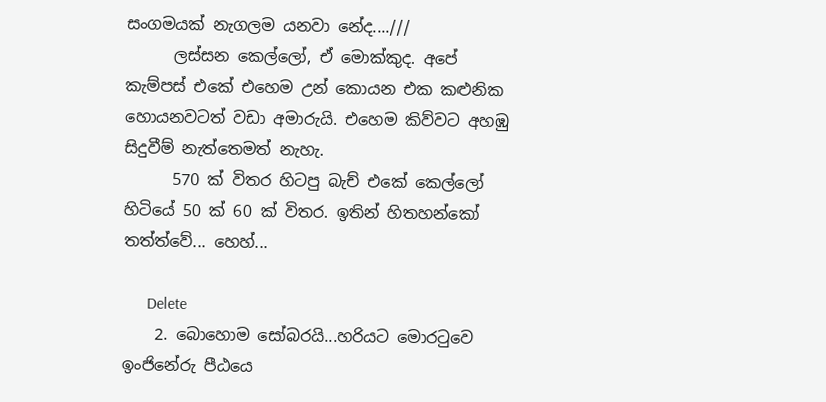සංගමයක් නැගලම යනවා නේද....///
      ලස්සන කෙල්ලෝ, ඒ මොක්කුද. අපේ කැම්පස් එකේ එහෙම උන් කොයන එක කළුනික හොයනවටත් වඩා අමාරුයි. එහෙම කිව්වට අහඹු සිදුවීම් නැත්තෙමත් නැහැ.
      570 ක් විතර හිටපු බැච් එකේ කෙල්ලෝ හිටියේ 50 ක් 60 ක් විතර. ඉතින් හිතහන්කෝ තත්ත්වේ... හෙහ්...

      Delete
    2. බොහොම සෝබරයි...හරියට මොරටුවෙ ඉංජිනේරු පීඨයෙ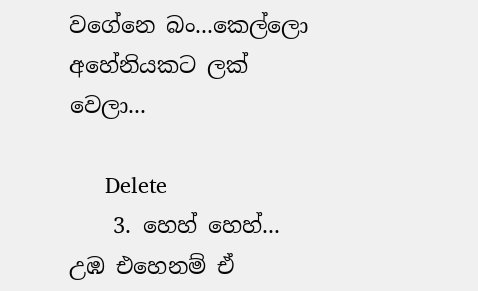වගේනෙ බං...කෙල්ලො අහේනියකට ලක් වෙලා...

      Delete
    3. හෙහ් හෙහ්... උඹ එහෙනම් ඒ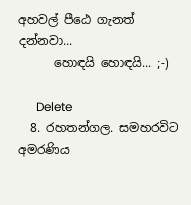අහවල් පීඨෙ ගැනත් දන්නවා...
      හොඳයි හොඳයි... ;-)

      Delete
  8. රහතන්ගල. සමහරවිට අමරණිය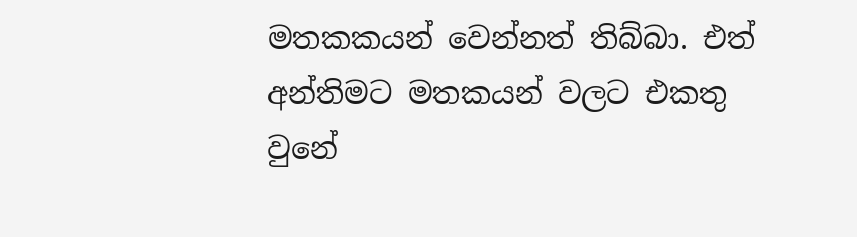මතකකයන් වෙන්නත් තිබ්බා. එත් අන්තිමට මතකයන් වලට එකතු වුනේ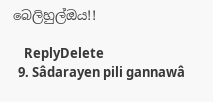බෙලිහුල්ඔය!!

    ReplyDelete
  9. Sâdarayen pili gannawâ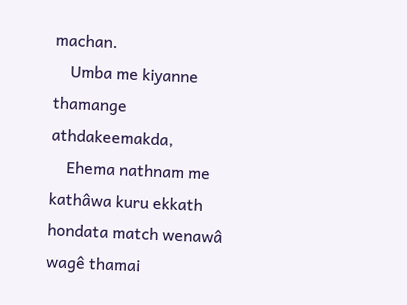machan.
    Umba me kiyanne thamange athdakeemakda,
    Ehema nathnam me kathâwa kuru ekkath hondata match wenawâ wagê thamai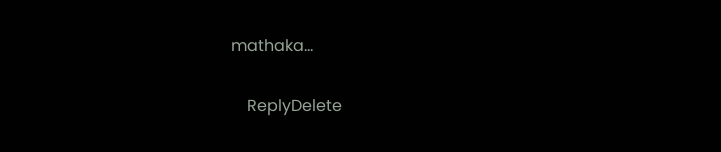mathaka...

    ReplyDelete